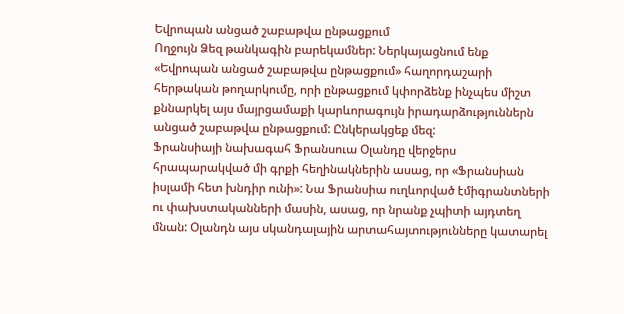Եվրոպան անցած շաբաթվա ընթացքում
Ողջույն Ձեզ թանկագին բարեկամներ: Ներկայացնում ենք «Եվրոպան անցած շաբաթվա ընթացքում» հաղորդաշարի հերթական թողարկումը, որի ընթացքում կփորձենք ինչպես միշտ քննարկել այս մայրցամաքի կարևորագույն իրադարձություններն անցած շաբաթվա ընթացքում: Ընկերակցեք մեզ:
Ֆրանսիայի նախագահ Ֆրանսուա Օլանդը վերջերս հրապարակված մի գրքի հեղինակներին ասաց, որ «Ֆրանսիան իսլամի հետ խնդիր ունի»: Նա Ֆրանսիա ուղևորված էմիգրանտների ու փախստականների մասին, ասաց, որ նրանք չպիտի այդտեղ մնան: Օլանդն այս սկանդալային արտահայտությունները կատարել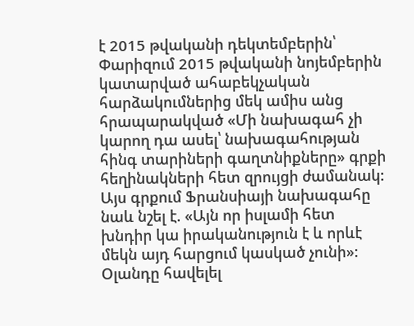է 2015 թվականի դեկտեմբերին՝ Փարիզում 2015 թվականի նոյեմբերին կատարված ահաբեկչական հարձակումներից մեկ ամիս անց հրապարակված «Մի նախագահ չի կարող դա ասել՝ նախագահության հինգ տարիների գաղտնիքները» գրքի հեղինակների հետ զրույցի ժամանակ: Այս գրքում Ֆրանսիայի նախագահը նաև նշել է. «Այն որ իսլամի հետ խնդիր կա իրականություն է և որևէ մեկն այդ հարցում կասկած չունի»: Օլանդը հավելել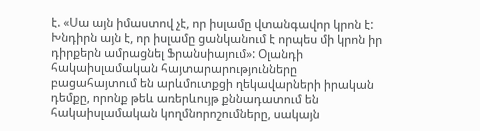է. «Սա այն իմաստով չէ, որ իսլամը վտանգավոր կրոն է: Խնդիրն այն է, որ իսլամը ցանկանում է որպես մի կրոն իր դիրքերն ամրացնել Ֆրանսիայում»: Օլանդի հակաիսլամական հայտարարությունները բացահայտում են արևմուտքցի ղեկավարների իրական դեմքը, որոնք թեև առերևույթ քննադատում են հակաիսլամական կողմնորոշումները, սակայն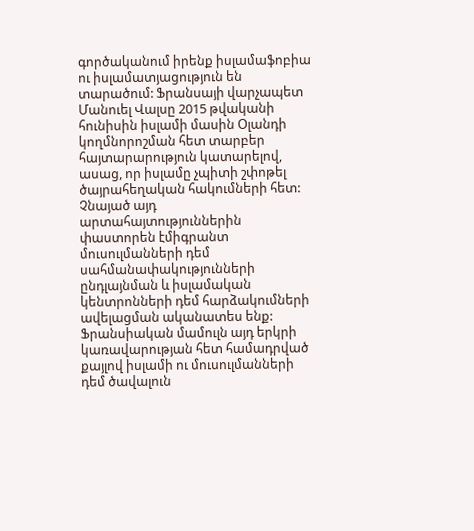գործականում իրենք իսլամաֆոբիա ու իսլամատյացություն են տարածում: Ֆրանսայի վարչապետ Մանուել Վալսը 2015 թվականի հունիսին իսլամի մասին Օլանդի կողմնորոշման հետ տարբեր հայտարարություն կատարելով, ասաց, որ իսլամը չպիտի շփոթել ծայրահեղական հակումների հետ: Չնայած այդ արտահայտություններին փաստորեն էմիգրանտ մուսուլմանների դեմ սահմանափակությունների ընդլայնման և իսլամական կենտրոնների դեմ հարձակումների ավելացման ականատես ենք: Ֆրանսիական մամուլն այդ երկրի կառավարության հետ համադրված քայլով իսլամի ու մուսուլմանների դեմ ծավալուն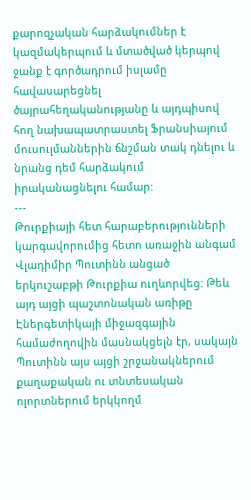քարոզչական հարձակումներ է կազմակերպում և մտածված կերպով ջանք է գործադրում իսլամը հավասարեցնել ծայրահեղականությանը և այդպիսով հող նախապատրաստել Ֆրանսիայում մուսուլմաններին ճնշման տակ դնելու և նրանց դեմ հարձակում իրականացնելու համար:
---
Թուրքիայի հետ հարաբերությունների կարգավորումից հետո առաջին անգամ Վլադիմիր Պուտինն անցած երկուշաբթի Թուրքիա ուղևորվեց: Թեև այդ այցի պաշտոնական առիթը Էներգետիկայի միջազգային համաժողովին մասնակցելն էր, սակայն Պուտինն այս այցի շրջանակներում քաղաքական ու տնտեսական ոլորտներում երկկողմ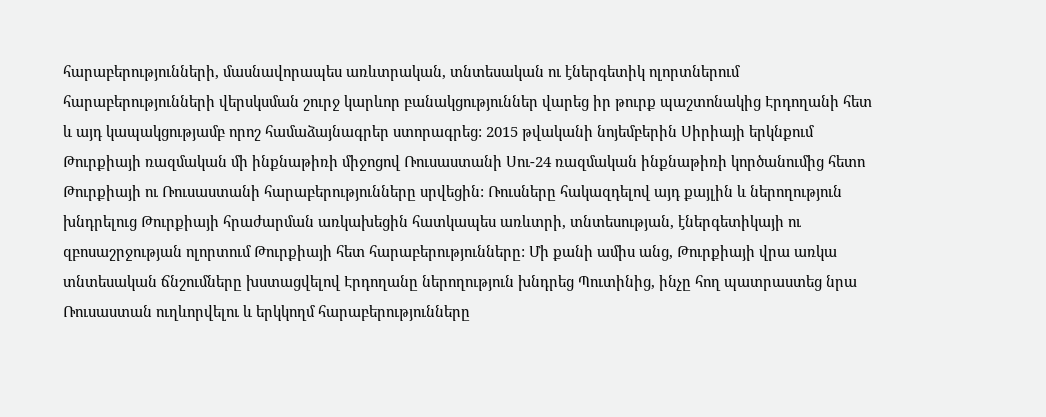հարաբերությունների, մասնավորապես առևտրական, տնտեսական ու էներգետիկ ոլորտներում հարաբերությունների վերսկսման շուրջ կարևոր բանակցություններ վարեց իր թուրք պաշտոնակից Էրդողանի հետ և այդ կապակցությամբ որոշ համաձայնագրեր ստորագրեց: 2015 թվականի նոյեմբերին Սիրիայի երկնքում Թուրքիայի ռազմական մի ինքնաթիռի միջոցով Ռուսաստանի Սու-24 ռազմական ինքնաթիռի կործանումից հետո Թուրքիայի ու Ռուսաստանի հարաբերությունները սրվեցին: Ռուսները հակազդելով այդ քայլին և ներողություն խնդրելուց Թուրքիայի հրաժարման առկախեցին հատկապես առևտրի, տնտեսության, էներգետիկայի ու զբոսաշրջության ոլորտում Թուրքիայի հետ հարաբերությունները: Մի քանի ամիս անց, Թուրքիայի վրա առկա տնտեսական ճնշումները խստացվելով Էրդողանը ներողություն խնդրեց Պուտինից, ինչը հող պատրաստեց նրա Ռուսաստան ուղևորվելու և երկկողմ հարաբերությունները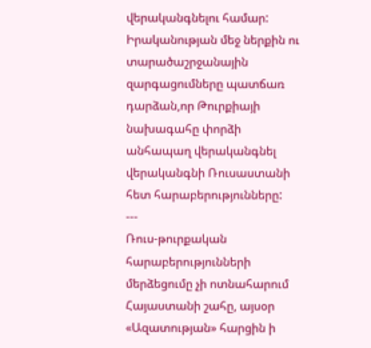վերականգնելու համար: Իրականության մեջ ներքին ու տարածաշրջանային զարգացումները պատճառ դարձան,որ Թուրքիայի նախագահը փորձի անհապաղ վերականգնել վերականգնի Ռուսաստանի հետ հարաբերությունները:
---
Ռուս-թուրքական հարաբերությունների մերձեցումը չի ոտնահարում Հայաստանի շահը, այսօր «Ազատության» հարցին ի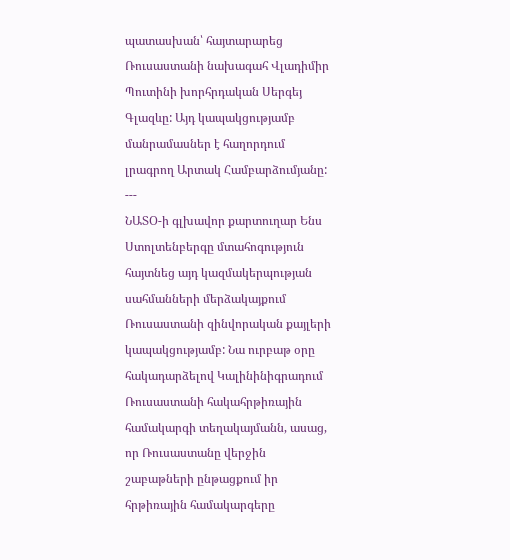պատասխան՝ հայտարարեց Ռուսաստանի նախագահ Վլադիմիր Պուտինի խորհրդական Սերգեյ Գլազևը: Այդ կապակցությամբ մանրամասներ է հաղորդում լրագրող Արտակ Համբարձումյանը:
---
ՆԱՏՕ-ի գլխավոր քարտուղար Ենս Ստոլտենբերգը մտահոգություն հայտնեց այդ կազմակերպության սահմանների մերձակայքում Ռուսաստանի զինվորական քայլերի կապակցությամբ: Նա ուրբաթ օրը հակադարձելով Կալինինիգրադում Ռուսաստանի հակահրթիռային համակարգի տեղակայմանն, ասաց, որ Ռուսաստանը վերջին շաբաթների ընթացքում իր հրթիռային համակարգերը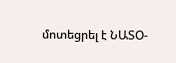մոտեցրել է ՆԱՏՕ-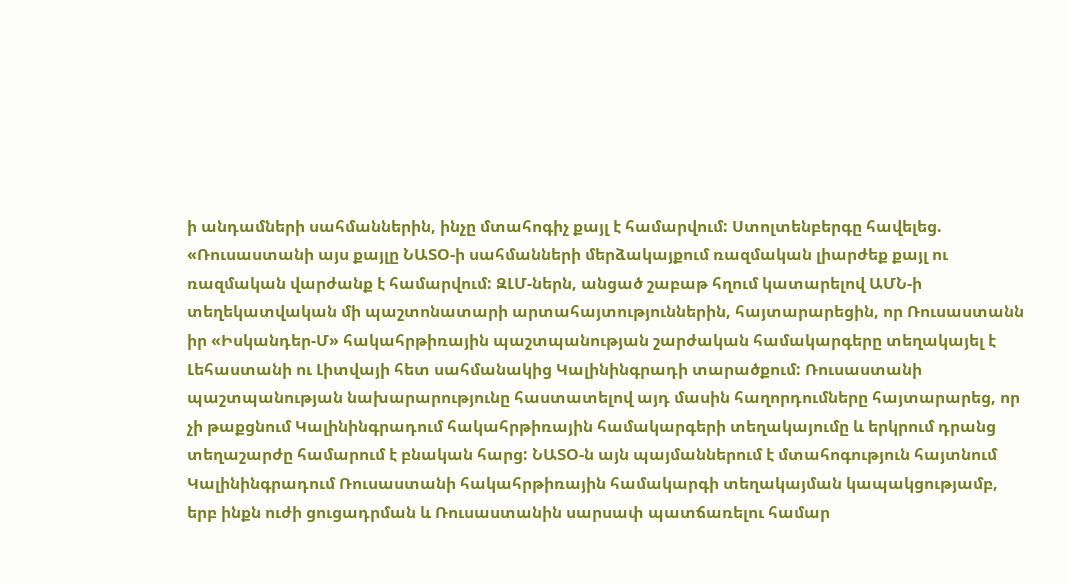ի անդամների սահմաններին, ինչը մտահոգիչ քայլ է համարվում: Ստոլտենբերգը հավելեց. «Ռուսաստանի այս քայլը ՆԱՏՕ-ի սահմանների մերձակայքում ռազմական լիարժեք քայլ ու ռազմական վարժանք է համարվում: ԶԼՄ-ներն, անցած շաբաթ հղում կատարելով ԱՄՆ-ի տեղեկատվական մի պաշտոնատարի արտահայտություններին, հայտարարեցին, որ Ռուսաստանն իր «Իսկանդեր-Մ» հակահրթիռային պաշտպանության շարժական համակարգերը տեղակայել է Լեհաստանի ու Լիտվայի հետ սահմանակից Կալինինգրադի տարածքում: Ռուսաստանի պաշտպանության նախարարությունը հաստատելով այդ մասին հաղորդումները հայտարարեց, որ չի թաքցնում Կալինինգրադում հակահրթիռային համակարգերի տեղակայումը և երկրում դրանց տեղաշարժը համարում է բնական հարց: ՆԱՏՕ-ն այն պայմաններում է մտահոգություն հայտնում Կալինինգրադում Ռուսաստանի հակահրթիռային համակարգի տեղակայման կապակցությամբ, երբ ինքն ուժի ցուցադրման և Ռուսաստանին սարսափ պատճառելու համար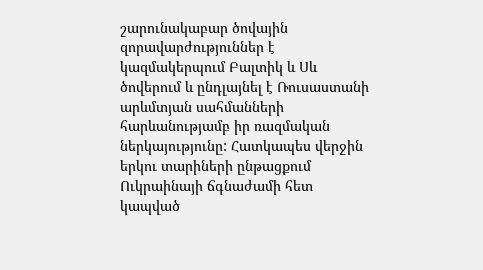շարունակաբար ծովային զորավարժություններ է կազմակերպում Բալտիկ և Սև ծովերում և ընդլայնել է Ռուսաստանի արևմտյան սահմանների հարևանությամբ իր ռազմական ներկայությունը: Հատկապես վերջին երկու տարիների ընթացքում Ուկրաինայի ճգնաժամի հետ կապված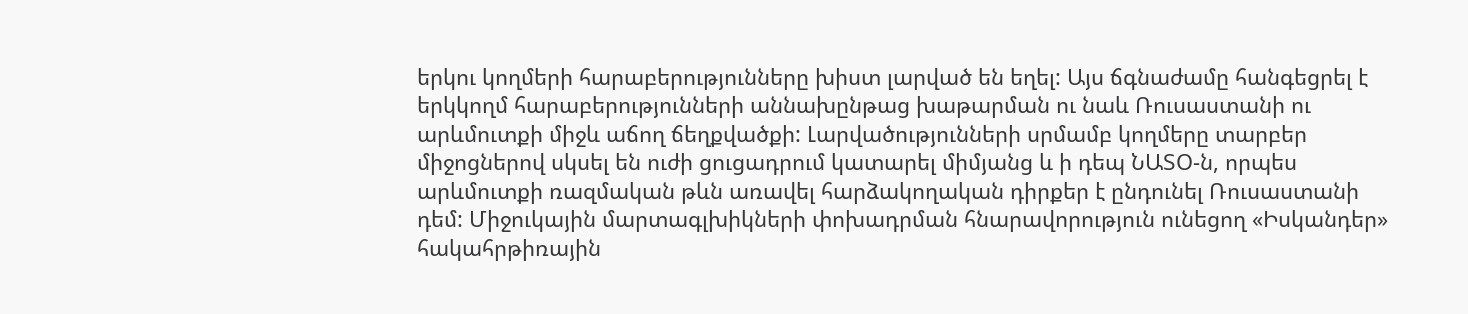երկու կողմերի հարաբերությունները խիստ լարված են եղել: Այս ճգնաժամը հանգեցրել է երկկողմ հարաբերությունների աննախընթաց խաթարման ու նաև Ռուսաստանի ու արևմուտքի միջև աճող ճեղքվածքի: Լարվածությունների սրմամբ կողմերը տարբեր միջոցներով սկսել են ուժի ցուցադրում կատարել միմյանց և ի դեպ ՆԱՏՕ-ն, որպես արևմուտքի ռազմական թևն առավել հարձակողական դիրքեր է ընդունել Ռուսաստանի դեմ: Միջուկային մարտագլխիկների փոխադրման հնարավորություն ունեցող «Իսկանդեր» հակահրթիռային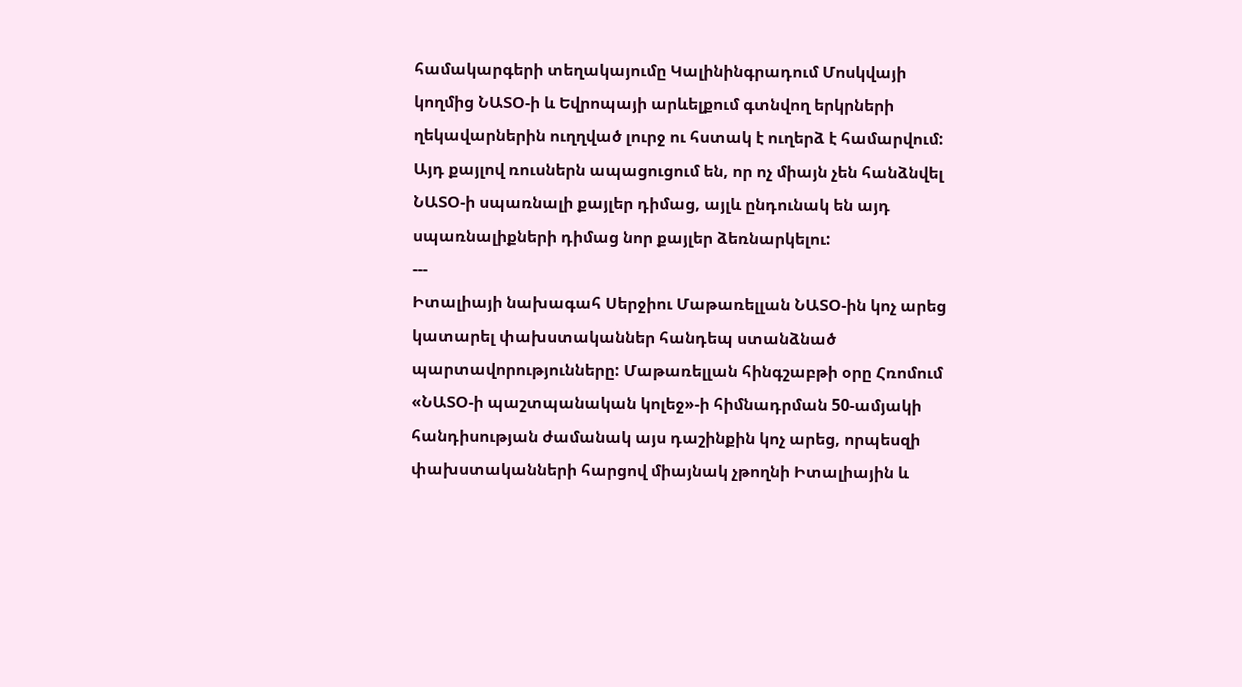համակարգերի տեղակայումը Կալինինգրադում Մոսկվայի կողմից ՆԱՏՕ-ի և Եվրոպայի արևելքում գտնվող երկրների ղեկավարներին ուղղված լուրջ ու հստակ է ուղերձ է համարվում: Այդ քայլով ռուսներն ապացուցում են, որ ոչ միայն չեն հանձնվել ՆԱՏՕ-ի սպառնալի քայլեր դիմաց, այլև ընդունակ են այդ սպառնալիքների դիմաց նոր քայլեր ձեռնարկելու:
---
Իտալիայի նախագահ Սերջիու Մաթառելլան ՆԱՏՕ-ին կոչ արեց կատարել փախստականներ հանդեպ ստանձնած պարտավորությունները: Մաթառելլան հինգշաբթի օրը Հռոմում «ՆԱՏՕ-ի պաշտպանական կոլեջ»-ի հիմնադրման 50-ամյակի հանդիսության ժամանակ այս դաշինքին կոչ արեց, որպեսզի փախստականների հարցով միայնակ չթողնի Իտալիային և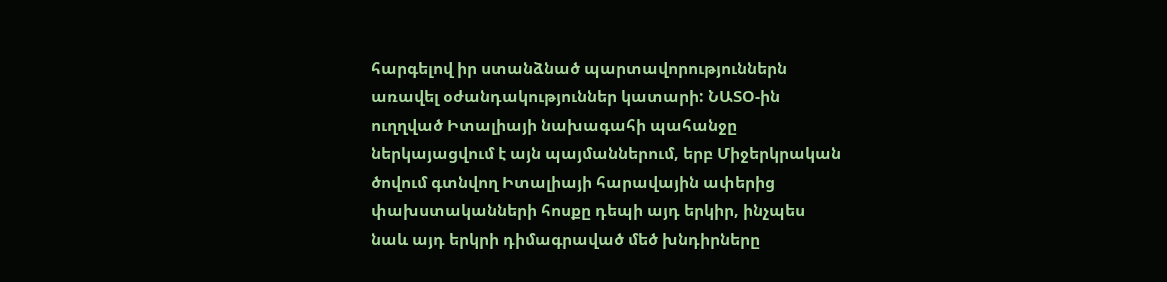հարգելով իր ստանձնած պարտավորություններն առավել օժանդակություններ կատարի: ՆԱՏՕ-ին ուղղված Իտալիայի նախագահի պահանջը ներկայացվում է այն պայմաններում, երբ Միջերկրական ծովում գտնվող Իտալիայի հարավային ափերից փախստականների հոսքը դեպի այդ երկիր, ինչպես նաև այդ երկրի դիմագրաված մեծ խնդիրները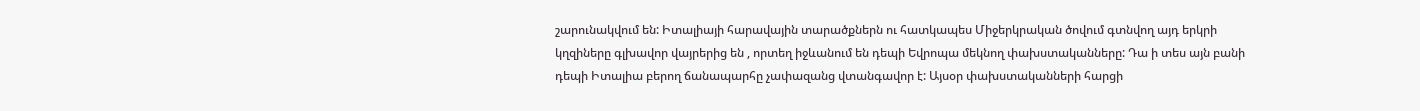շարունակվում են: Իտալիայի հարավային տարածքներն ու հատկապես Միջերկրական ծովում գտնվող այդ երկրի կղզիները գլխավոր վայրերից են , որտեղ իջևանում են դեպի Եվրոպա մեկնող փախստականները: Դա ի տես այն բանի դեպի Իտալիա բերող ճանապարհը չափազանց վտանգավոր է: Այսօր փախստականների հարցի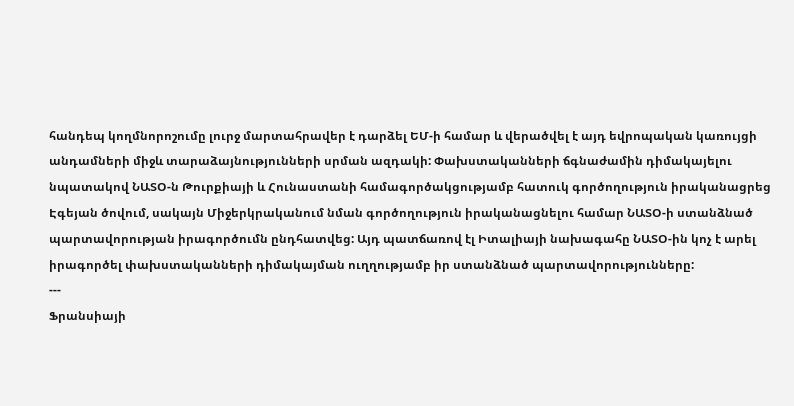հանդեպ կողմնորոշումը լուրջ մարտահրավեր է դարձել ԵՄ-ի համար և վերածվել է այդ եվրոպական կառույցի անդամների միջև տարաձայնությունների սրման ազդակի: Փախստականների ճգնաժամին դիմակայելու նպատակով ՆԱՏՕ-ն Թուրքիայի և Հունաստանի համագործակցությամբ հատուկ գործողություն իրականացրեց Էգեյան ծովում, սակայն Միջերկրականում նման գործողություն իրականացնելու համար ՆԱՏՕ-ի ստանձնած պարտավորության իրագործումն ընդհատվեց: Այդ պատճառով էլ Իտալիայի նախագահը ՆԱՏՕ-ին կոչ է արել իրագործել փախստականների դիմակայման ուղղությամբ իր ստանձնած պարտավորությունները:
---
Ֆրանսիայի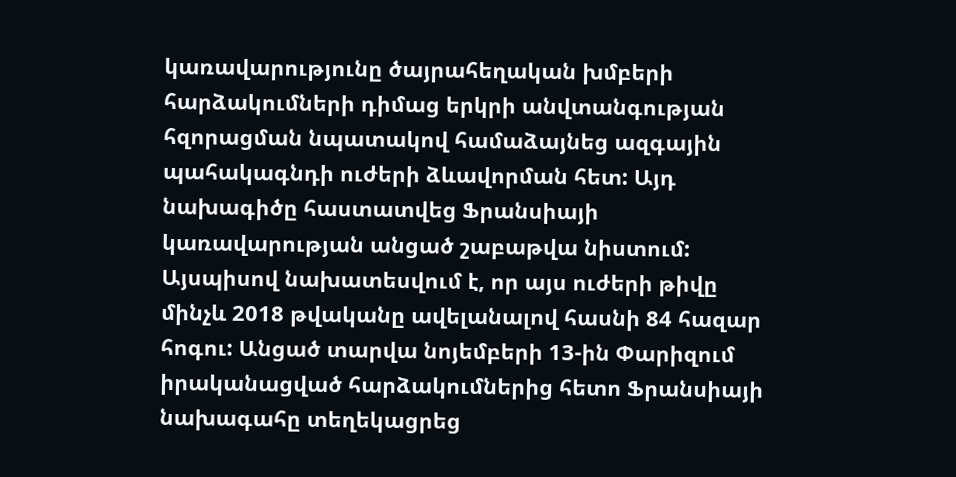կառավարությունը ծայրահեղական խմբերի հարձակումների դիմաց երկրի անվտանգության հզորացման նպատակով համաձայնեց ազգային պահակագնդի ուժերի ձևավորման հետ: Այդ նախագիծը հաստատվեց Ֆրանսիայի կառավարության անցած շաբաթվա նիստում: Այսպիսով նախատեսվում է, որ այս ուժերի թիվը մինչև 2018 թվականը ավելանալով հասնի 84 հազար հոգու: Անցած տարվա նոյեմբերի 13-ին Փարիզում իրականացված հարձակումներից հետո Ֆրանսիայի նախագահը տեղեկացրեց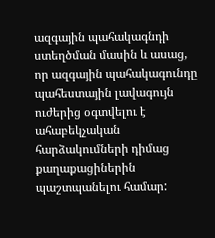ազգային պահակագնդի ստեղծման մասին և ասաց, որ ազգային պահակագունդը պահեստային լավագույն ուժերից օգտվելու է ահաբեկչական հարձակումների դիմաց քաղաքացիներին պաշտպանելու համար: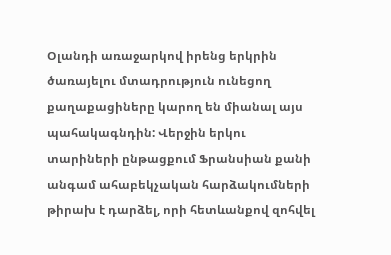Օլանդի առաջարկով իրենց երկրին ծառայելու մտադրություն ունեցող քաղաքացիները կարող են միանալ այս պահակագնդին: Վերջին երկու տարիների ընթացքում Ֆրանսիան քանի անգամ ահաբեկչական հարձակումների թիրախ է դարձել, որի հետևանքով զոհվել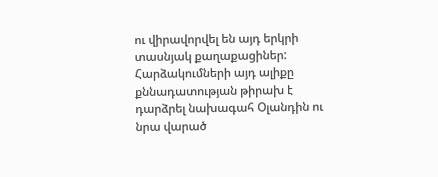ու վիրավորվել են այդ երկրի տասնյակ քաղաքացիներ: Հարձակումների այդ ալիքը քննադատության թիրախ է դարձրել նախագահ Օլանդին ու նրա վարած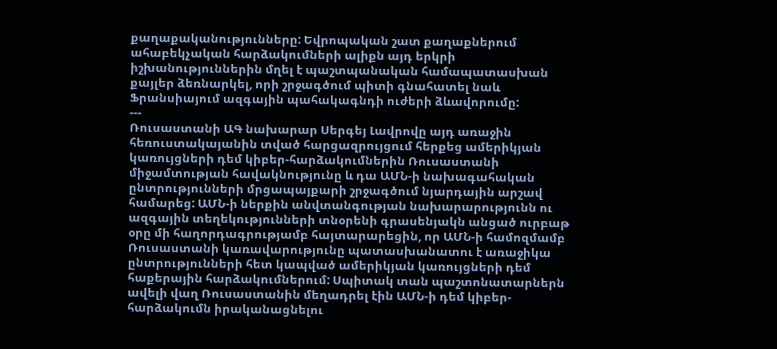քաղաքականությունները: Եվրոպական շատ քաղաքներում ահաբեկչական հարձակումների ալիքն այդ երկրի իշխանություններին մղել է պաշտպանական համապատասխան քայլեր ձեռնարկել, որի շրջագծում պիտի գնահատել նաև Ֆրանսիայում ազգային պահակագնդի ուժերի ձևավորումը:
---
Ռուսաստանի ԱԳ նախարար Սերգեյ Լավրովը այդ առաջին հեռուստակայանին տված հարցազրույցում հերքեց ամերիկյան կառույցների դեմ կիբեր-հարձակումներին Ռուսաստանի միջամտության հավակնությունը և դա ԱՄՆ-ի նախագահական ընտրությունների մրցապայքարի շրջագծում նյարդային արշավ համարեց: ԱՄՆ-ի ներքին անվտանգության նախարարությունն ու ազգային տեղեկությունների տնօրենի գրասենյակն անցած ուրբաթ օրը մի հաղորդագրությամբ հայտարարեցին, որ ԱՄՆ-ի համոզմամբ Ռուսաստանի կառավարությունը պատասխանատու է առաջիկա ընտրությունների հետ կապված ամերիկյան կառույցների դեմ հաքերային հարձակումներում: Սպիտակ տան պաշտոնատարներն ավելի վաղ Ռուսաստանին մեղադրել էին ԱՄՆ-ի դեմ կիբեր-հարձակումն իրականացնելու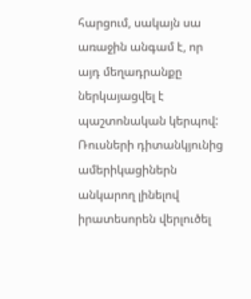հարցում, սակայն սա առաջին անգամ է, որ այդ մեղադրանքը ներկայացվել է պաշտոնական կերպով: Ռուսների դիտանկյունից ամերիկացիներն անկարող լինելով իրատեսորեն վերլուծել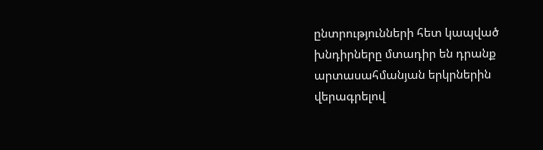ընտրությունների հետ կապված խնդիրները մտադիր են դրանք արտասահմանյան երկրներին վերագրելով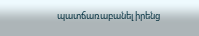պատճառաբանել իրենց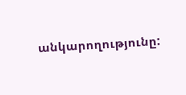անկարողությունը: